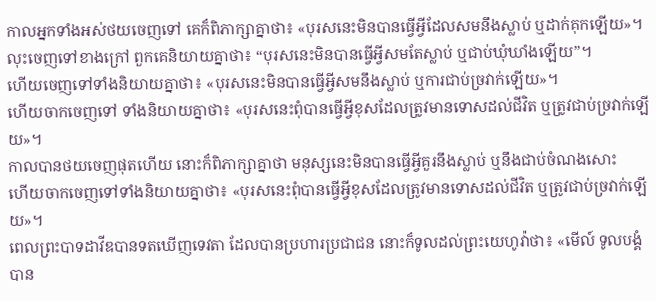កាលអ្នកទាំងអស់ថយចេញទៅ គេក៏ពិភាក្សាគ្នាថា៖ «បុរសនេះមិនបានធ្វើអ្វីដែលសមនឹងស្លាប់ ឬដាក់គុកឡើយ»។
លុះចេញទៅខាងក្រៅ ពួកគេនិយាយគ្នាថា៖ “បុរសនេះមិនបានធ្វើអ្វីសមតែស្លាប់ ឬជាប់ឃុំឃាំងឡើយ”។
ហើយចេញទៅទាំងនិយាយគ្នាថា៖ «បុរសនេះមិនបានធ្វើអ្វីសមនឹងស្លាប់ ឬការជាប់ច្រវាក់ឡើយ»។
ហើយចាកចេញទៅ ទាំងនិយាយគ្នាថា៖ «បុរសនេះពុំបានធ្វើអ្វីខុសដែលត្រូវមានទោសដល់ជីវិត ឬត្រូវជាប់ច្រវាក់ឡើយ»។
កាលបានថយចេញផុតហើយ នោះក៏ពិភាក្សាគ្នាថា មនុស្សនេះមិនបានធ្វើអ្វីគួរនឹងស្លាប់ ឬនឹងជាប់ចំណងសោះ
ហើយចាកចេញទៅទាំងនិយាយគ្នាថា៖ «បុរសនេះពុំបានធ្វើអ្វីខុសដែលត្រូវមានទោសដល់ជីវិត ឬត្រូវជាប់ច្រវាក់ឡើយ»។
ពេលព្រះបាទដាវីឌបានទតឃើញទេវតា ដែលបានប្រហារប្រជាជន នោះក៏ទូលដល់ព្រះយេហូវ៉ាថា៖ «មើល៍ ទូលបង្គំបាន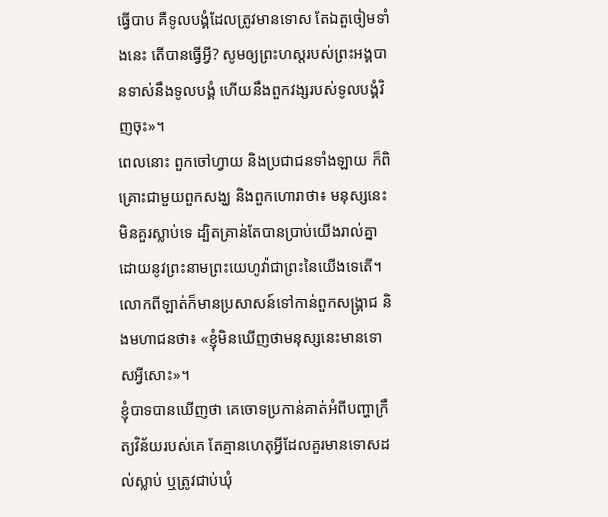ធ្វើបាប គឺទូលបង្គំដែលត្រូវមានទោស តែឯតួចៀមទាំងនេះ តើបានធ្វើអ្វី? សូមឲ្យព្រះហស្តរបស់ព្រះអង្គបានទាស់នឹងទូលបង្គំ ហើយនឹងពួកវង្សរបស់ទូលបង្គំវិញចុះ»។
ពេលនោះ ពួកចៅហ្វាយ និងប្រជាជនទាំងឡាយ ក៏ពិគ្រោះជាមួយពួកសង្ឃ និងពួកហោរាថា៖ មនុស្សនេះមិនគួរស្លាប់ទេ ដ្បិតគ្រាន់តែបានប្រាប់យើងរាល់គ្នា ដោយនូវព្រះនាមព្រះយេហូវ៉ាជាព្រះនៃយើងទេតើ។
លោកពីឡាត់ក៏មានប្រសាសន៍ទៅកាន់ពួកសង្គ្រាជ និងមហាជនថា៖ «ខ្ញុំមិនឃើញថាមនុស្សនេះមានទោសអ្វីសោះ»។
ខ្ញុំបាទបានឃើញថា គេចោទប្រកាន់គាត់អំពីបញ្ហាក្រឹត្យវិន័យរបស់គេ តែគ្មានហេតុអ្វីដែលគួរមានទោសដល់ស្លាប់ ឬត្រូវជាប់ឃុំ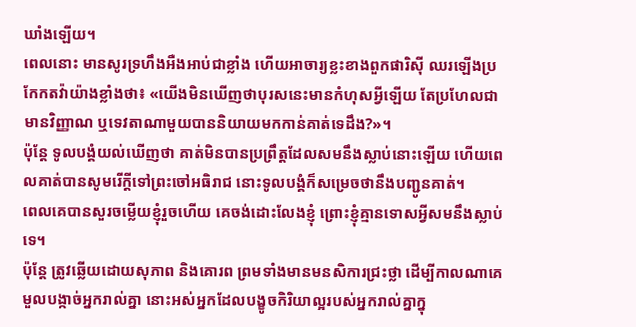ឃាំងឡើយ។
ពេលនោះ មានសូរទ្រហឹងអឺងអាប់ជាខ្លាំង ហើយអាចារ្យខ្លះខាងពួកផារិស៊ី ឈរឡើងប្រកែកតវ៉ាយ៉ាងខ្លាំងថា៖ «យើងមិនឃើញថាបុរសនេះមានកំហុសអ្វីឡើយ តែប្រហែលជាមានវិញ្ញាណ ឬទេវតាណាមួយបាននិយាយមកកាន់គាត់ទេដឹង?»។
ប៉ុន្ដែ ទូលបង្គំយល់ឃើញថា គាត់មិនបានប្រព្រឹត្តដែលសមនឹងស្លាប់នោះឡើយ ហើយពេលគាត់បានសូមរើក្តីទៅព្រះចៅអធិរាជ នោះទូលបង្គំក៏សម្រេចថានឹងបញ្ជូនគាត់។
ពេលគេបានសួរចម្លើយខ្ញុំរួចហើយ គេចង់ដោះលែងខ្ញុំ ព្រោះខ្ញុំគ្មានទោសអ្វីសមនឹងស្លាប់ទេ។
ប៉ុន្តែ ត្រូវឆ្លើយដោយសុភាព និងគោរព ព្រមទាំងមានមនសិការជ្រះថ្លា ដើម្បីកាលណាគេមួលបង្កាច់អ្នករាល់គ្នា នោះអស់អ្នកដែលបង្ខូចកិរិយាល្អរបស់អ្នករាល់គ្នាក្នុ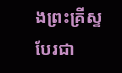ងព្រះគ្រីស្ទ បែរជា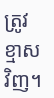ត្រូវខ្មាសវិញ។